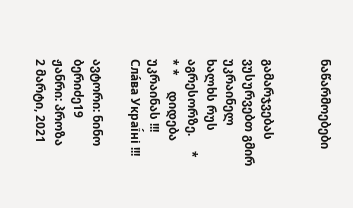ნაწარმოებები


გამარჯვებას ვუსურვებთ გმირ უკრაინელ ხალხს რუს აგრესორზე.     * * *     დიდება უკრაინას !!! Сла́ва Украї́ні !!!

ავტორი: ნინო ბერიძე19
ჟანრი: პროზა
2 მარტი, 2021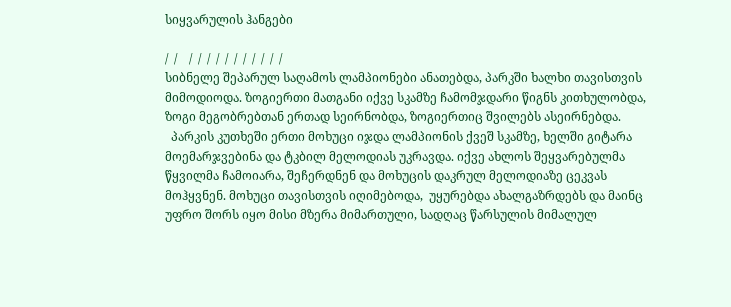სიყვარულის ჰანგები

/  /    /  /  /  /  /  /  /  /  /  /  /
სიბნელე შეპარულ საღამოს ლამპიონები ანათებდა, პარკში ხალხი თავისთვის მიმოდიოდა. ზოგიერთი მათგანი იქვე სკამზე ჩამომჯდარი წიგნს კითხულობდა, ზოგი მეგობრებთან ერთად სეირნობდა, ზოგიერთიც შვილებს ასეირნებდა.
  პარკის კუთხეში ერთი მოხუცი იჯდა ლამპიონის ქვეშ სკამზე, ხელში გიტარა მოემარჯვებინა და ტკბილ მელოდიას უკრავდა. იქვე ახლოს შეყვარებულმა წყვილმა ჩამოიარა, შეჩერდნენ და მოხუცის დაკრულ მელოდიაზე ცეკვას მოჰყვნენ. მოხუცი თავისთვის იღიმებოდა,  უყურებდა ახალგაზრდებს და მაინც უფრო შორს იყო მისი მზერა მიმართული, სადღაც წარსულის მიმალულ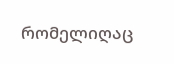რომელიღაც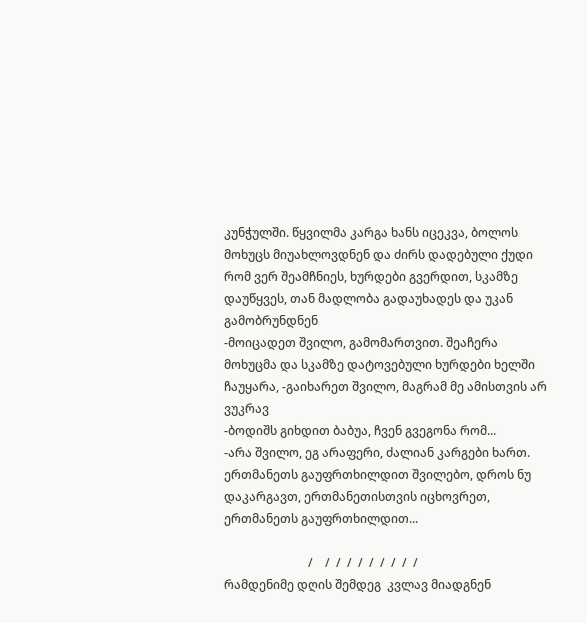კუნჭულში. წყვილმა კარგა ხანს იცეკვა, ბოლოს მოხუცს მიუახლოვდნენ და ძირს დადებული ქუდი რომ ვერ შეამჩნიეს, ხურდები გვერდით, სკამზე დაუწყვეს, თან მადლობა გადაუხადეს და უკან გამობრუნდნენ
-მოიცადეთ შვილო, გამომართვით. შეაჩერა მოხუცმა და სკამზე დატოვებული ხურდები ხელში ჩაუყარა, -გაიხარეთ შვილო, მაგრამ მე ამისთვის არ ვუკრავ
-ბოდიშს გიხდით ბაბუა, ჩვენ გვეგონა რომ...
-არა შვილო, ეგ არაფერი, ძალიან კარგები ხართ. ერთმანეთს გაუფრთხილდით შვილებო, დროს ნუ დაკარგავთ, ერთმანეთისთვის იცხოვრეთ, ერთმანეთს გაუფრთხილდით...

                            /    /  /  /  /  /  /  /  /  /
რამდენიმე დღის შემდეგ  კვლავ მიადგნენ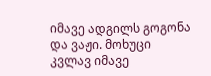იმავე ადგილს გოგონა და ვაჟი. მოხუცი კვლავ იმავე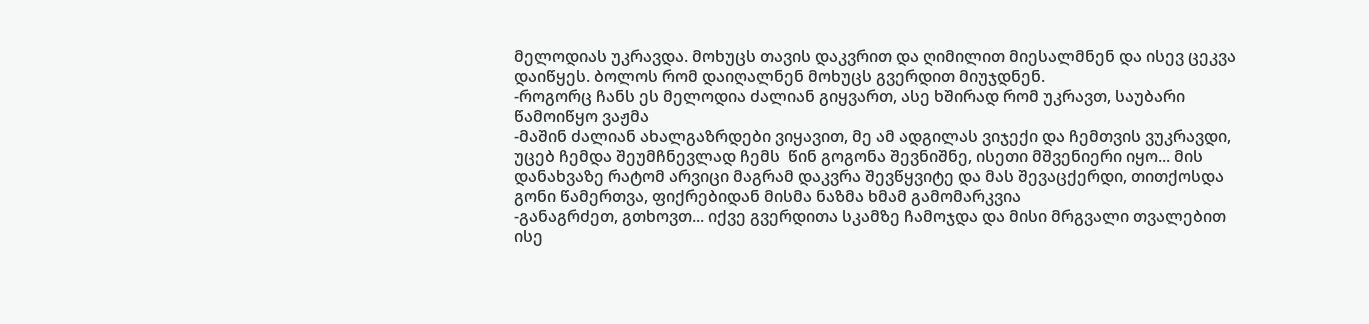მელოდიას უკრავდა. მოხუცს თავის დაკვრით და ღიმილით მიესალმნენ და ისევ ცეკვა დაიწყეს. ბოლოს რომ დაიღალნენ მოხუცს გვერდით მიუჯდნენ.
-როგორც ჩანს ეს მელოდია ძალიან გიყვართ, ასე ხშირად რომ უკრავთ, საუბარი წამოიწყო ვაჟმა
-მაშინ ძალიან ახალგაზრდები ვიყავით, მე ამ ადგილას ვიჯექი და ჩემთვის ვუკრავდი, უცებ ჩემდა შეუმჩნევლად ჩემს  წინ გოგონა შევნიშნე, ისეთი მშვენიერი იყო... მის დანახვაზე რატომ არვიცი მაგრამ დაკვრა შევწყვიტე და მას შევაცქერდი, თითქოსდა გონი წამერთვა, ფიქრებიდან მისმა ნაზმა ხმამ გამომარკვია
-განაგრძეთ, გთხოვთ... იქვე გვერდითა სკამზე ჩამოჯდა და მისი მრგვალი თვალებით ისე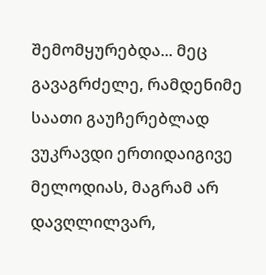შემომყურებდა... მეც გავაგრძელე, რამდენიმე საათი გაუჩერებლად ვუკრავდი ერთიდაიგივე მელოდიას, მაგრამ არ დავღლილვარ,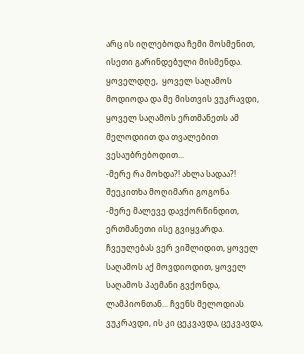არც ის იღლებოდა ჩემი მოსმენით, ისეთი გარინდებული მისმენდა. ყოველდღე,  ყოველ საღამოს მოდიოდა და მე მისთვის ვუკრავდი, ყოველ საღამოს ერთმანეთს ამ მელოდიით და თვალებით ვესაუბრებოდით...
-მერე რა მოხდა?! ახლა სადაა?! შეეკითხა მოღიმარი გოგონა
-მერე მალევე დავქორწინდით, ერთმანეთი ისე გვიყვარდა. ჩვეულებას ვერ ვიშლიდით, ყოველ საღამოს აქ მოვდიოდით, ყოველ საღამოს პაემანი გვქონდა, ლამპიონთან... ჩვენს მელოდიას ვუკრავდი, ის კი ცეკვავდა, ცეკვავდა,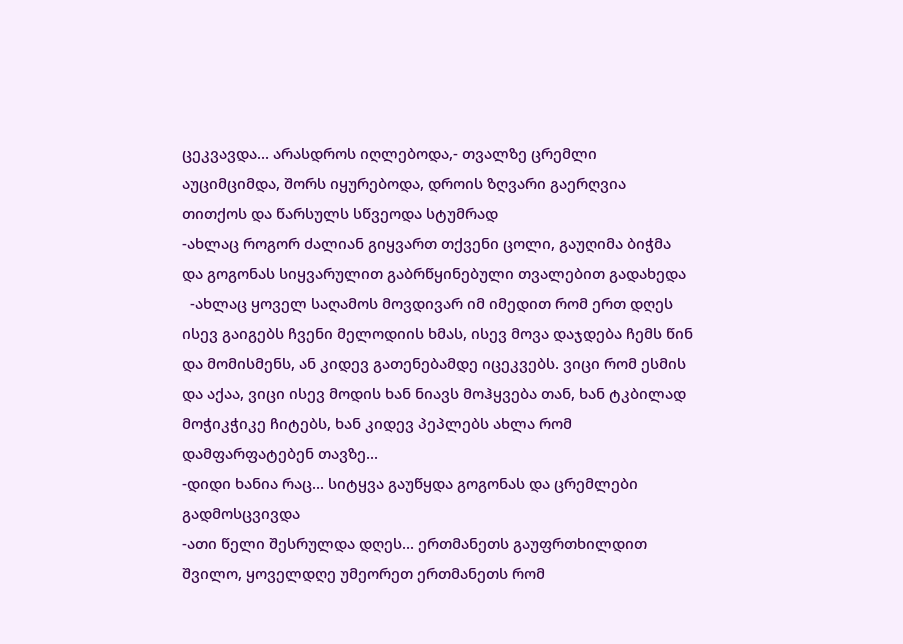ცეკვავდა... არასდროს იღლებოდა,- თვალზე ცრემლი აუციმციმდა, შორს იყურებოდა, დროის ზღვარი გაერღვია თითქოს და წარსულს სწვეოდა სტუმრად
-ახლაც როგორ ძალიან გიყვართ თქვენი ცოლი, გაუღიმა ბიჭმა და გოგონას სიყვარულით გაბრწყინებული თვალებით გადახედა
  -ახლაც ყოველ საღამოს მოვდივარ იმ იმედით რომ ერთ დღეს ისევ გაიგებს ჩვენი მელოდიის ხმას, ისევ მოვა დაჯდება ჩემს წინ და მომისმენს, ან კიდევ გათენებამდე იცეკვებს. ვიცი რომ ესმის და აქაა, ვიცი ისევ მოდის ხან ნიავს მოჰყვება თან, ხან ტკბილად მოჭიკჭიკე ჩიტებს, ხან კიდევ პეპლებს ახლა რომ დამფარფატებენ თავზე...
-დიდი ხანია რაც... სიტყვა გაუწყდა გოგონას და ცრემლები გადმოსცვივდა
-ათი წელი შესრულდა დღეს... ერთმანეთს გაუფრთხილდით შვილო, ყოველდღე უმეორეთ ერთმანეთს რომ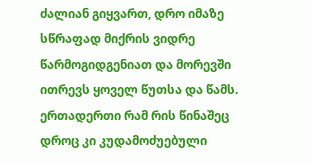ძალიან გიყვართ, დრო იმაზე სწრაფად მიქრის ვიდრე წარმოგიდგენიათ და მორევში ითრევს ყოველ წუთსა და წამს. ერთადერთი რამ რის წინაშეც დროც კი კუდამოძუებული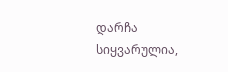დარჩა სიყვარულია,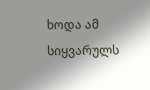ხოდა ამ სიყვარულს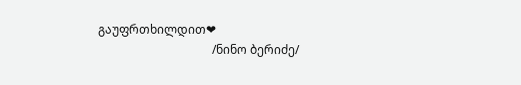გაუფრთხილდით❤
                                      /ნინო ბერიძე/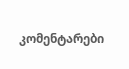კომენტარები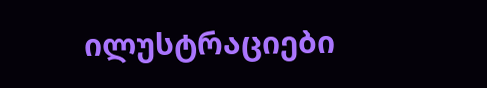ილუსტრაციები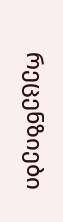რეცენზიები